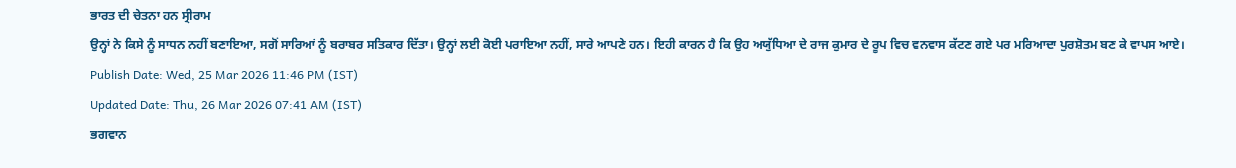ਭਾਰਤ ਦੀ ਚੇਤਨਾ ਹਨ ਸ੍ਰੀਰਾਮ
ਉਨ੍ਹਾਂ ਨੇ ਕਿਸੇ ਨੂੰ ਸਾਧਨ ਨਹੀਂ ਬਣਾਇਆ, ਸਗੋਂ ਸਾਰਿਆਂ ਨੂੰ ਬਰਾਬਰ ਸਤਿਕਾਰ ਦਿੱਤਾ। ਉਨ੍ਹਾਂ ਲਈ ਕੋਈ ਪਰਾਇਆ ਨਹੀਂ, ਸਾਰੇ ਆਪਣੇ ਹਨ। ਇਹੀ ਕਾਰਨ ਹੈ ਕਿ ਉਹ ਅਯੁੱਧਿਆ ਦੇ ਰਾਜ ਕੁਮਾਰ ਦੇ ਰੂਪ ਵਿਚ ਵਨਵਾਸ ਕੱਟਣ ਗਏ ਪਰ ਮਰਿਆਦਾ ਪੁਰਸ਼ੋਤਮ ਬਣ ਕੇ ਵਾਪਸ ਆਏ।
Publish Date: Wed, 25 Mar 2026 11:46 PM (IST)
Updated Date: Thu, 26 Mar 2026 07:41 AM (IST)
ਭਗਵਾਨ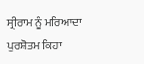ਸ੍ਰੀਰਾਮ ਨੂੰ ਮਰਿਆਦਾ ਪੁਰਸ਼ੋਤਮ ਕਿਹਾ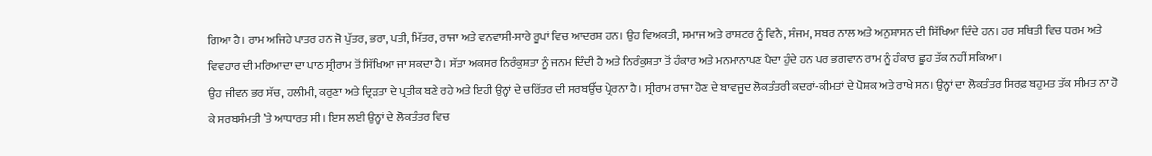ਗਿਆ ਹੈ। ਰਾਮ ਅਜਿਹੇ ਪਾਤਰ ਹਨ ਜੋ ਪੁੱਤਰ, ਭਰਾ, ਪਤੀ, ਮਿੱਤਰ, ਰਾਜਾ ਅਤੇ ਵਨਵਾਸੀ-ਸਾਰੇ ਰੂਪਾਂ ਵਿਚ ਆਦਰਸ਼ ਹਨ। ਉਹ ਵਿਅਕਤੀ, ਸਮਾਜ ਅਤੇ ਰਾਸ਼ਟਰ ਨੂੰ ਵਿਨੈ, ਸੰਜਮ, ਸਬਰ ਨਾਲ ਅਤੇ ਅਨੁਸ਼ਾਸਨ ਦੀ ਸਿੱਖਿਆ ਦਿੰਦੇ ਹਨ। ਹਰ ਸਥਿਤੀ ਵਿਚ ਧਰਮ ਅਤੇ ਵਿਵਹਾਰ ਦੀ ਮਰਿਆਦਾ ਦਾ ਪਾਠ ਸ੍ਰੀਰਾਮ ਤੋਂ ਸਿੱਖਿਆ ਜਾ ਸਕਦਾ ਹੈ। ਸੱਤਾ ਅਕਸਰ ਨਿਰੰਕੁਸ਼ਤਾ ਨੂੰ ਜਨਮ ਦਿੰਦੀ ਹੈ ਅਤੇ ਨਿਰੰਕੁਸ਼ਤਾ ਤੋਂ ਹੰਕਾਰ ਅਤੇ ਮਨਮਾਨਾਪਣ ਪੈਦਾ ਹੁੰਦੇ ਹਨ ਪਰ ਭਗਵਾਨ ਰਾਮ ਨੂੰ ਹੰਕਾਰ ਛੂਹ ਤੱਕ ਨਹੀਂ ਸਕਿਆ।
ਉਹ ਜੀਵਨ ਭਰ ਸੱਚ, ਹਲੀਮੀ, ਕਰੁਣਾ ਅਤੇ ਦ੍ਰਿੜਤਾ ਦੇ ਪ੍ਰਤੀਕ ਬਣੇ ਰਹੇ ਅਤੇ ਇਹੀ ਉਨ੍ਹਾਂ ਦੇ ਚਰਿੱਤਰ ਦੀ ਸਰਬਉੱਚ ਪ੍ਰੇਰਨਾ ਹੈ। ਸ੍ਰੀਰਾਮ ਰਾਜਾ ਹੋਣ ਦੇ ਬਾਵਜੂਦ ਲੋਕਤੰਤਰੀ ਕਦਰਾਂ-ਕੀਮਤਾਂ ਦੇ ਪੋਸ਼ਕ ਅਤੇ ਰਾਖੇ ਸਨ। ਉਨ੍ਹਾਂ ਦਾ ਲੋਕਤੰਤਰ ਸਿਰਫ਼ ਬਹੁਮਤ ਤੱਕ ਸੀਮਤ ਨਾ ਹੋ ਕੇ ਸਰਬਸੰਮਤੀ ’ਤੇ ਆਧਾਰਤ ਸੀ। ਇਸ ਲਈ ਉਨ੍ਹਾਂ ਦੇ ਲੋਕਤੰਤਰ ਵਿਚ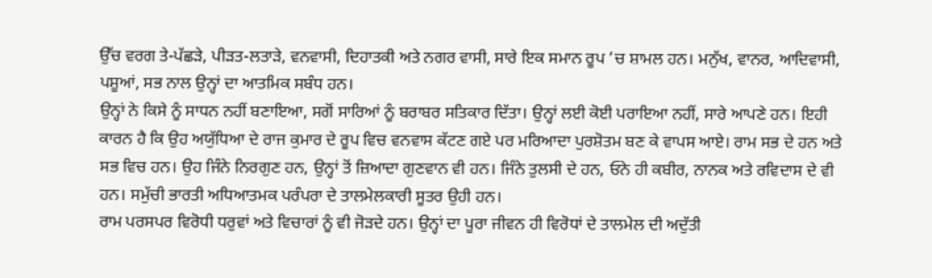ਉੱਚ ਵਰਗ ਤੇ-ਪੱਛੜੇ, ਪੀੜਤ-ਲਤਾੜੇ, ਵਨਵਾਸੀ, ਦਿਹਾਤਕੀ ਅਤੇ ਨਗਰ ਵਾਸੀ, ਸਾਰੇ ਇਕ ਸਮਾਨ ਰੂਪ ’ਚ ਸ਼ਾਮਲ ਹਨ। ਮਨੁੱਖ, ਵਾਨਰ, ਆਦਿਵਾਸੀ, ਪਸ਼ੂਆਂ, ਸਭ ਨਾਲ ਉਨ੍ਹਾਂ ਦਾ ਆਤਮਿਕ ਸਬੰਧ ਹਨ।
ਉਨ੍ਹਾਂ ਨੇ ਕਿਸੇ ਨੂੰ ਸਾਧਨ ਨਹੀਂ ਬਣਾਇਆ, ਸਗੋਂ ਸਾਰਿਆਂ ਨੂੰ ਬਰਾਬਰ ਸਤਿਕਾਰ ਦਿੱਤਾ। ਉਨ੍ਹਾਂ ਲਈ ਕੋਈ ਪਰਾਇਆ ਨਹੀਂ, ਸਾਰੇ ਆਪਣੇ ਹਨ। ਇਹੀ ਕਾਰਨ ਹੈ ਕਿ ਉਹ ਅਯੁੱਧਿਆ ਦੇ ਰਾਜ ਕੁਮਾਰ ਦੇ ਰੂਪ ਵਿਚ ਵਨਵਾਸ ਕੱਟਣ ਗਏ ਪਰ ਮਰਿਆਦਾ ਪੁਰਸ਼ੋਤਮ ਬਣ ਕੇ ਵਾਪਸ ਆਏ। ਰਾਮ ਸਭ ਦੇ ਹਨ ਅਤੇ ਸਭ ਵਿਚ ਹਨ। ਉਹ ਜਿੰਨੇ ਨਿਰਗੁਣ ਹਨ, ਉਨ੍ਹਾਂ ਤੋਂ ਜ਼ਿਆਦਾ ਗੁਣਵਾਨ ਵੀ ਹਨ। ਜਿੰਨੇ ਤੁਲਸੀ ਦੇ ਹਨ, ਓਨੇ ਹੀ ਕਬੀਰ, ਨਾਨਕ ਅਤੇ ਰਵਿਦਾਸ ਦੇ ਵੀ ਹਨ। ਸਮੁੱਚੀ ਭਾਰਤੀ ਅਧਿਆਤਮਕ ਪਰੰਪਰਾ ਦੇ ਤਾਲਮੇਲਕਾਰੀ ਸੂਤਰ ਉਹੀ ਹਨ।
ਰਾਮ ਪਰਸਪਰ ਵਿਰੋਧੀ ਧਰੁਵਾਂ ਅਤੇ ਵਿਚਾਰਾਂ ਨੂੰ ਵੀ ਜੋੜਦੇ ਹਨ। ਉਨ੍ਹਾਂ ਦਾ ਪੂਰਾ ਜੀਵਨ ਹੀ ਵਿਰੋਧਾਂ ਦੇ ਤਾਲਮੇਲ ਦੀ ਅਦੁੱਤੀ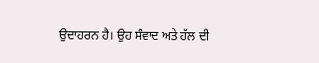ਉਦਾਹਰਨ ਹੈ। ਉਹ ਸੰਵਾਦ ਅਤੇ ਹੱਲ ਦੀ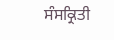ਸੰਸਕ੍ਰਿਤੀ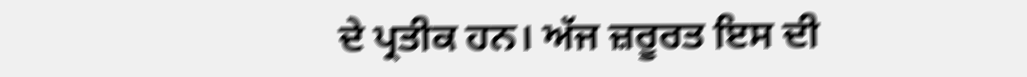ਦੇ ਪ੍ਰਤੀਕ ਹਨ। ਅੱਜ ਜ਼ਰੂਰਤ ਇਸ ਦੀ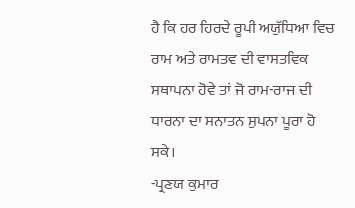ਹੈ ਕਿ ਹਰ ਹਿਰਦੇ ਰੂਪੀ ਅਯੁੱਧਿਆ ਵਿਚ ਰਾਮ ਅਤੇ ਰਾਮਤਵ ਦੀ ਵਾਸਤਵਿਕ ਸਥਾਪਨਾ ਹੋਵੇ ਤਾਂ ਜੋ ਰਾਮ-ਰਾਜ ਦੀ ਧਾਰਨਾ ਦਾ ਸਨਾਤਨ ਸੁਪਨਾ ਪੂਰਾ ਹੋ ਸਕੇ।
-ਪ੍ਰਣਯ ਕੁਮਾਰ